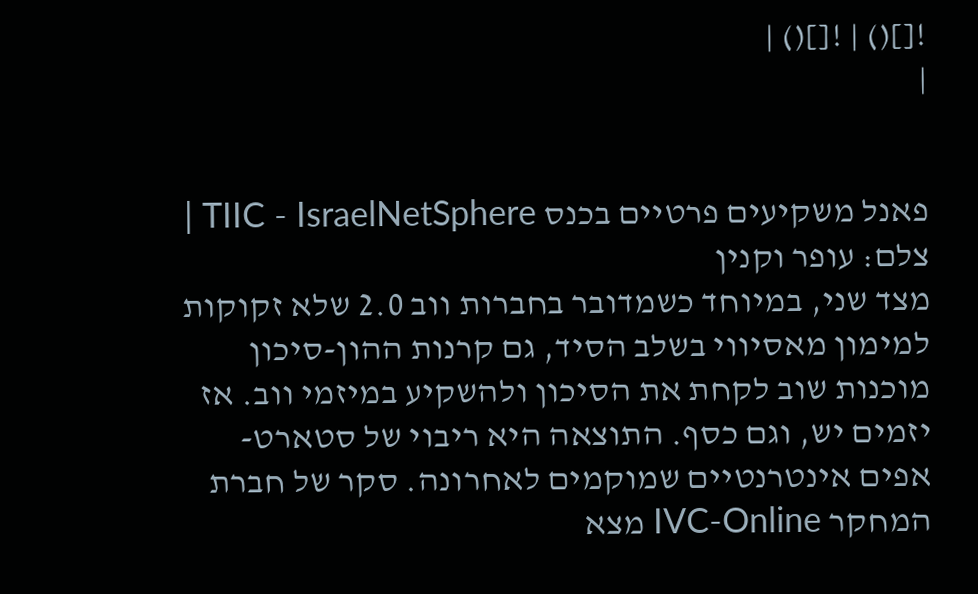![]() | ![]() |
|


פאנל משקיעים פרטיים בכנס TIIC - IsraelNetSphere | צלם: עופר וקנין
מצד שני, במיוחד כשמדובר בחברות ווב 2.0 שלא זקוקות למימון מאסיווי בשלב הסיד, גם קרנות ההון-סיכון מוכנות שוב לקחת את הסיכון ולהשקיע במיזמי ווב. אז יזמים יש, וגם כסף. התוצאה היא ריבוי של סטארט-אפים אינטרנטיים שמוקמים לאחרונה. סקר של חברת המחקר IVC-Online מצא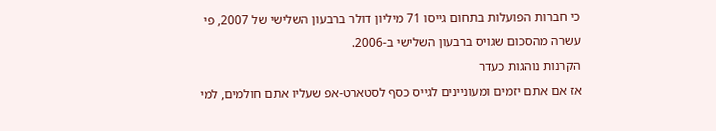כי חברות הפועלות בתחום גייסו 71 מיליון דולר ברבעון השלישי של 2007, פי עשרה מהסכום שגויס ברבעון השלישי ב-2006.
הקרנות נוהגות כעדר
אז אם אתם יזמים ומעוניינים לגייס כסף לסטארט-אפ שעליו אתם חולמים, למי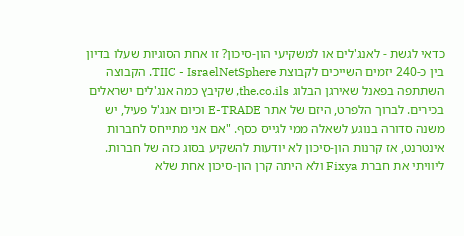כדאי לגשת - לאנג'לים או למשקיעי הון-סיכון? זו אחת הסוגיות שעלו בדיון בין כ-240 יזמים השייכים לקבוצת TIIC - IsraelNetSphere. הקבוצה השתתפה בפאנל שאירגן הבלוג the.co.ils, שקיבץ כמה אנג'לים ישראלים בכירים. לברוך הלפרט, היזם של אתר E-TRADE וכיום אנג'ל פעיל, יש משנה סדורה בנוגע לשאלה ממי לגייס כסף. "אם אני מתייחס לחברות אינטרנט, אז קרנות הון-סיכון לא יודעות להשקיע בסוג כזה של חברות. ליוויתי את חברת Fixya ולא היתה קרן הון-סיכון אחת שלא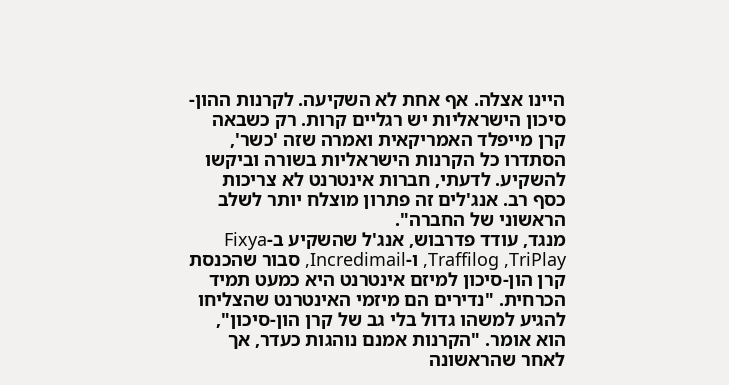היינו אצלה. אף אחת לא השקיעה. לקרנות ההון-סיכון הישראליות יש רגליים קרות. רק כשבאה קרן מייפלד האמריקאית ואמרה שזה 'כשר', הסתדרו כל הקרנות הישראליות בשורה וביקשו להשקיע. לדעתי, חברות אינטרנט לא צריכות כסף רב. אנג'לים זה פתרון מוצלח יותר לשלב הראשוני של החברה".
מנגד, עודד פדרבוש, אנג'ל שהשקיע ב-Fixya ,Traffilog ,TriPlay ו-Incredimail, סבור שהכנסת קרן הון-סיכון למיזם אינטרנט היא כמעט תמיד הכרחית. "נדירים הם מיזמי האינטרנט שהצליחו להגיע למשהו גדול בלי גב של קרן הון-סיכון", הוא אומר. "הקרנות אמנם נוהגות כעדר, אך לאחר שהראשונה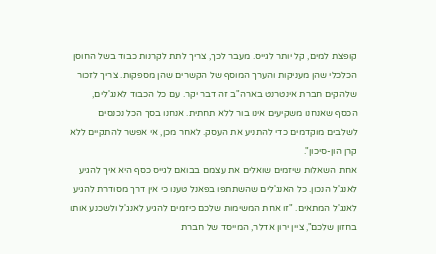קופצת למים, קל יותר לגייס. מעבר לכך, צריך לתת לקרנות כבוד בשל החוסן הכלכלי שהן מעניקות והערך המוסף של הקשרים שהן מספקות. צריך לזכור שלהקים חברת אינטרנט בארה"ב זה דבר יקר. עם כל הכבוד לאנג'לים, הכסף שאנחנו משקיעים אינו בור ללא תחתית. אנחנו בסך הכל נכנסים לשלבים מוקדמים כדי להתניע את העסק. לאחר מכן, אי אפשר להתקיים ללא קרן הון-סיכון".
אחת השאלות שיזמים שואלים את עצמם בבואם לגייס כסף היא איך להגיע לאנג'ל הנכון. כל האנג'לים שהשתתפו בפאנל טענו כי אין דרך מסודרת להגיע לאנג'ל המתאים. "זו אחת המשימות שלכם כיזמים להגיע לאנג'ל ולשכנע אותו בחזון שלכם", ציין ירון אדלר, המייסד של חברת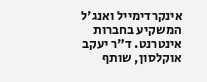אינקרדימייל ואנג'ל המשקיע בחברות אינטרנט. ד"ר יעקב אוקלסון, שותף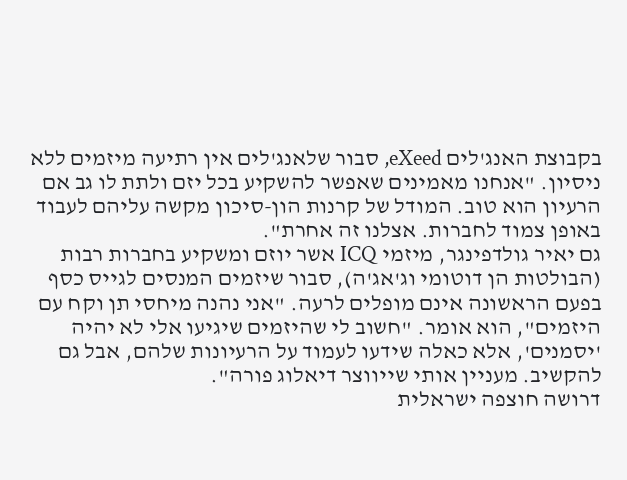בקבוצת האנג'לים eXeed, סבור שלאנג'לים אין רתיעה מיזמים ללא ניסיון. "אנחנו מאמינים שאפשר להשקיע בכל יזם ולתת לו גב אם הרעיון הוא טוב. המודל של קרנות הון-סיכון מקשה עליהם לעבוד באופן צמוד לחברות. אצלנו זה אחרת".
גם יאיר גולדפינגר, מיזמי ICQ אשר יוזם ומשקיע בחברות רבות (הבולטות הן דוטומי וג'אג'ה), סבור שיזמים המנסים לגייס כסף בפעם הראשונה אינם מופלים לרעה. "אני נהנה מיחסי תן וקח עם היזמים", הוא אומר. "חשוב לי שהיזמים שיגיעו אלי לא יהיה 'יסמנים', אלא כאלה שידעו לעמוד על הרעיונות שלהם, אבל גם להקשיב. מעניין אותי שייווצר דיאלוג פורה".
דרושה חוצפה ישראלית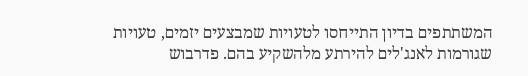המשתתפים בדיון התייחסו לטעויות שמבצעים יזמים, טעויות שגורמות לאנג'לים להירתע מלהשקיע בהם. פדרבוש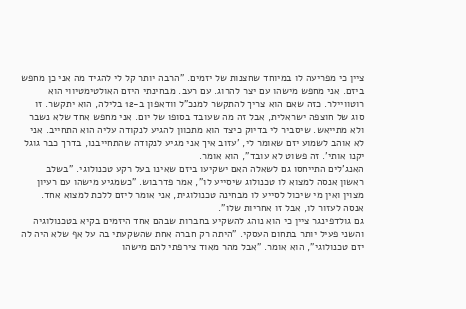ציין כי מפריעה לו במיוחד שחצנות של יזמים. "הרבה יותר קל לי להגיד מה אני כן מחפש ביזם. אני מחפש מישהו עם יצר להרוג. עם רעב. מבחינתי היזם האולטימטיווי הוא רוטוויילר. כזה שאם הוא צריך להתקשר למנכ"ל וודאפון ב-12 בלילה, הוא יתקשר. זו סוג של חוצפה ישראלית, אבל זה מה שעובד בסופו של יום. אני מחפש אחד שלא נשבר ולא מתייאש. שיסביר לי בדיוק כיצד הוא מתכוון להגיע לנקודה עליה הוא התחייב. אני לא אוהב לשמוע יזם שאומר לי, 'עזוב איך אני מגיע לנקודה שהתחייבנו, בדרך כבר גוגל יקנו אותי'. זה פשוט לא עובד", הוא אומר.
האנג'לים התייחסו גם לשאלה האם ישקיעו ביזם שאינו בעל רקע טכנולוגי. "בשלב ראשון אנסה למצוא לו טכנולוג שיסייע לו", אמר פדרבוש. "כשמגיע מישהו עם רעיון מצוין ואין מי שיכול לסייע לו מבחינה טכנולוגית, אני אומר ליזם ללכת למצוא אחד. אנסה לעזור לו, אבל זו אחריות שלו".
גם גולדפינגר ציין כי הוא נוהג להשקיע בחברות שבהם אחד היזמים בקיא בטכנולוגיה והשני פעיל יותר בתחום העסקי. "היתה רק חברה אחת שהשקעתי בה על אף שלא היה לה יזם טכנולוגי", הוא אומר. "אבל מהר מאוד צירפתי להם מישהו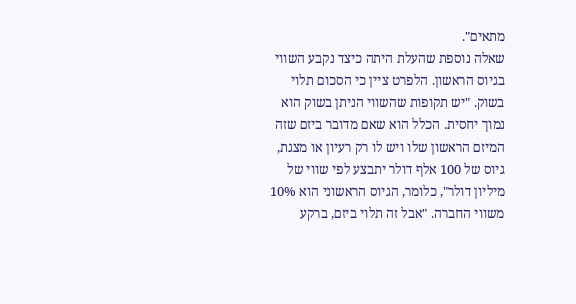מתאים".
שאלה נוספת שהעלת היתה כיצד נקבע השווי בגיוס הראשון. הלפרט ציין כי הסכום תלוי בשוק. "יש תקופות שהשווי הניתן בשוק הוא נמוך יחסית. הכלל הוא שאם מדובר ביזם שזה המיזם הראשון שלו ויש לו רק רעיון או מצגת, גיוס של 100 אלף דולר יתבצע לפי שווי של מיליון דולר", כלומר, הגיוס הראשוני הוא 10% משווי החברה. "אבל זה תלוי ביזם, ברקע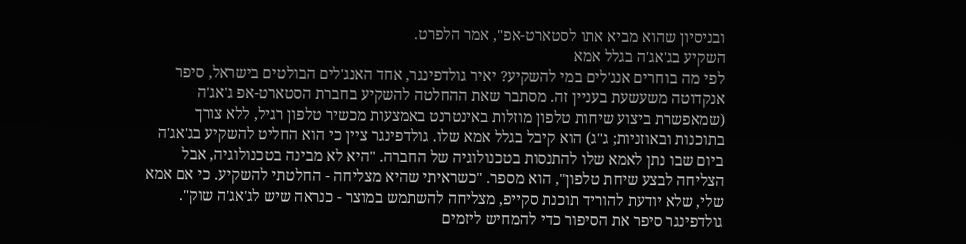ובניסיון שהוא מביא אתו לסטארט-אפ", אמר הלפרט.
השקיע בג'אג'ה בגלל אמא
לפי מה בוחרים אנג'לים במי להשקיע? יאיר גולדפינגר, אחד האנג'לים הבולטים בישראל, סיפר אנקדוטה משעשעת בעניין זה. מסתבר שאת ההחלטה להשקיע בחברת הסטארט-אפ ג'אג'ה (שמאפשרת ביצוע שיחות טלפון מוזלות באינטרנט באמצעות מכשיר טלפון רגיל, ללא צורך בתוכנות ובאוזניות; ג"ג) הוא קיבל בגלל אמא שלו. גולדפינגר ציין כי הוא החליט להשקיע בג'אג'ה ביום שבו נתן לאמא שלו להתנסות בטכנולוגיה של החברה. "היא לא מבינה בטכנולוגיה, אבל הצליחה לבצע שיחת טלפון", הוא מספר. "כשראיתי שהיא מצליחה - החלטתי להשקיע. כי אם אמא שלי, שלא יודעת להוריד תוכנת סקייפ, מצליחה להשתמש במוצר - כנראה שיש לג'אג'ה שוק".
גולדפינגר סיפר את הסיפור כדי להמחיש ליזמים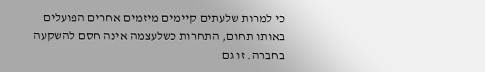כי למרות שלעתים קיימים מיזמים אחרים הפועלים באותו תחום, התחרות כשלעצמה אינה חסם להשקעה בחברה. זו גם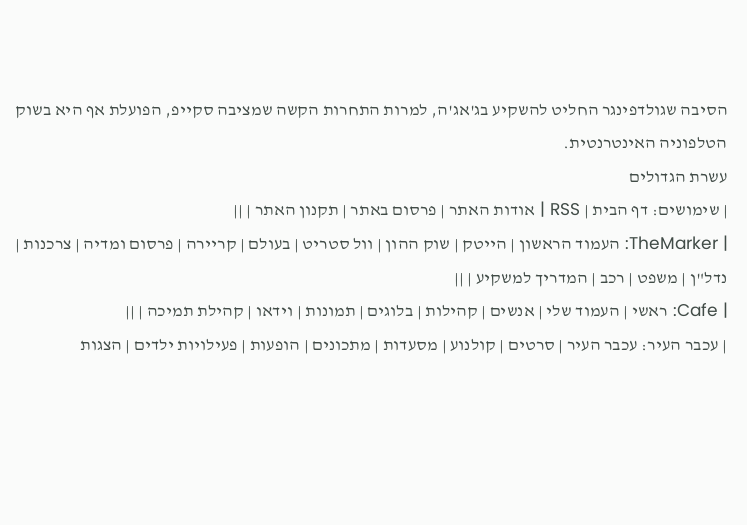הסיבה שגולדפינגר החליט להשקיע בג'אג'ה, למרות התחרות הקשה שמציבה סקייפ, הפועלת אף היא בשוק הטלפוניה האינטרנטית.
עשרת הגדולים
| שימושים: דף הבית | RSS | אודות האתר | פרסום באתר | תקנון האתר | ||
| TheMarker: העמוד הראשון | הייטק | שוק ההון | וול סטריט | בעולם | קריירה | פרסום ומדיה | צרכנות | נדל"ן | משפט | רכב | המדריך למשקיע | ||
| Cafe: ראשי | העמוד שלי | אנשים | קהילות | בלוגים | תמונות | וידאו | קהילת תמיכה | ||
| עכבר העיר: עכבר העיר | סרטים | קולנוע | מסעדות | מתכונים | הופעות | פעילויות ילדים | הצגות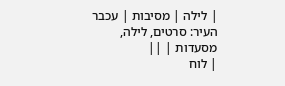| לילה | מסיבות | עכבר העיר: סרטים, לילה, מסעדות | ||
| לוח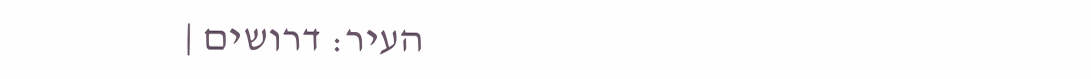העיר: דרושים |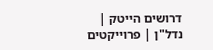דרושים הייטק | נדל"ן | פרוייקטים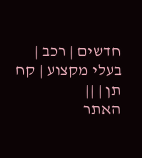חדשים | רכב | בעלי מקצוע | קח תן | ||
האתר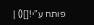פותח ע"י![]() |